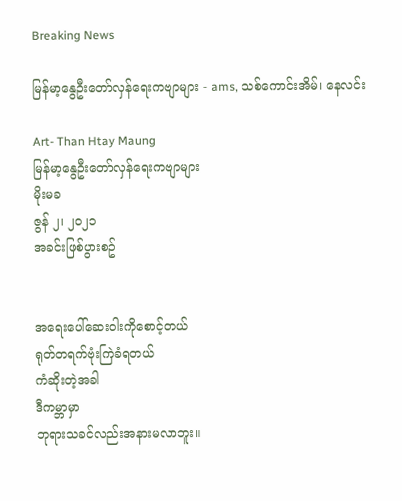Breaking News

မြန်မာ့နွေဦးတော်လှန်ရေးကဗျာများ - ams, သစ်ကောင်းအိမ်၊ နေလင်း

Art- Than Htay Maung
မြန်မာ့နွေဦးတော်လှန်ရေးကဗျာများ
မိုးမခ
ဇွန် ၂၊ ၂၀၂၁
အခင်းဖြစ်ပွားစဥ်


အရေးပေါ်ဆေးဝါးကိုစောင့်တယ်
ရုတ်တရက်ဗုံးကြဲခံရတယ်
ကံဆိုးတဲ့အခါ
ဒီကမ္ဘာမှာ
ဘုရားသခင်လည်းအနားမလာဘူး။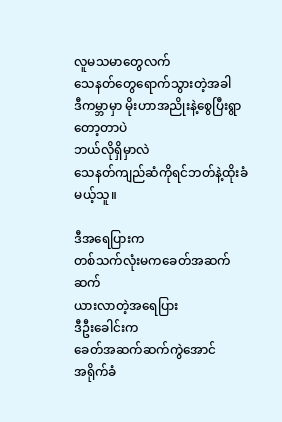လူမသမာတွေလက်
သေနတ်တွေရောက်သွားတဲ့အခါ
ဒီကမ္ဘာမှာ မိုးဟာအညိုးနဲ့စွေပြီးရွာတော့တာပဲ
ဘယ်လိုရှိမှာလဲ
သေနတ်ကျည်ဆံကိုရင်ဘတ်နဲ့ထိုးခံမယ့်သူ။

ဒီအရေပြားက
တစ်သက်လုံးမကခေတ်အဆက်ဆက်
ယားလာတဲ့အရေပြား
ဒီဦးခေါင်းက
ခေတ်အဆက်ဆက်ကွဲအောင်
အရိုက်ခံ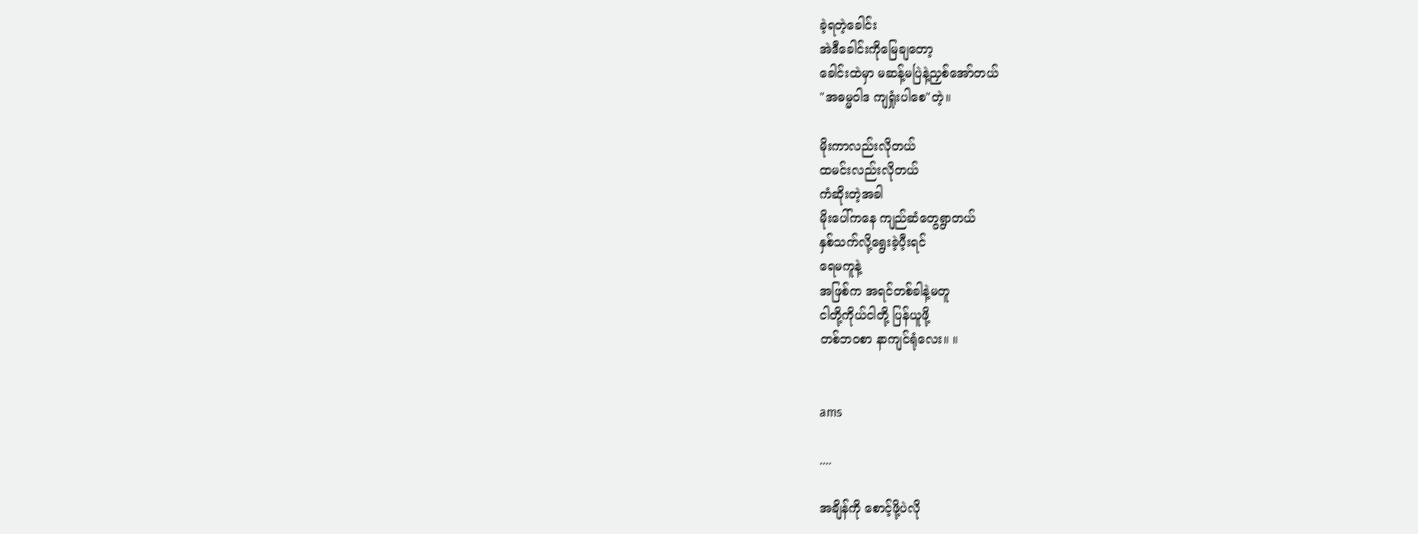ခဲ့ရတဲ့ခေါင်း
အဲဒီခေါင်းကိုမြေချတော့
ခေါင်းထဲမှာ မဆန့်မပြဲနဲ့ညှစ်အော်တယ်
"အဓမ္မဝါဒ ကျရှုံးပါစေ"တဲ့။

မိုးကာလည်းလိုတယ်
ထမင်းလည်းလိုတယ်
ကံဆိုးတဲ့အခါ
မိုးပေါ်ကနေ ကျည်ဆံတွေရွာတယ်
နှစ်သက်လို့ရွေးခဲ့ပီ့းရင်
ရေမကူနဲ့
အဖြစ်က အရင်တစ်ခါနဲ့မတူ
ငါတို့ကိုယ်ငါတို့ ပြန်ယူဖို့
တစ်ဘဝစာ နာကျင်ရုံလေး။ ။


ams

....

အချိန်ကို စောင့်ဖို့ပဲလို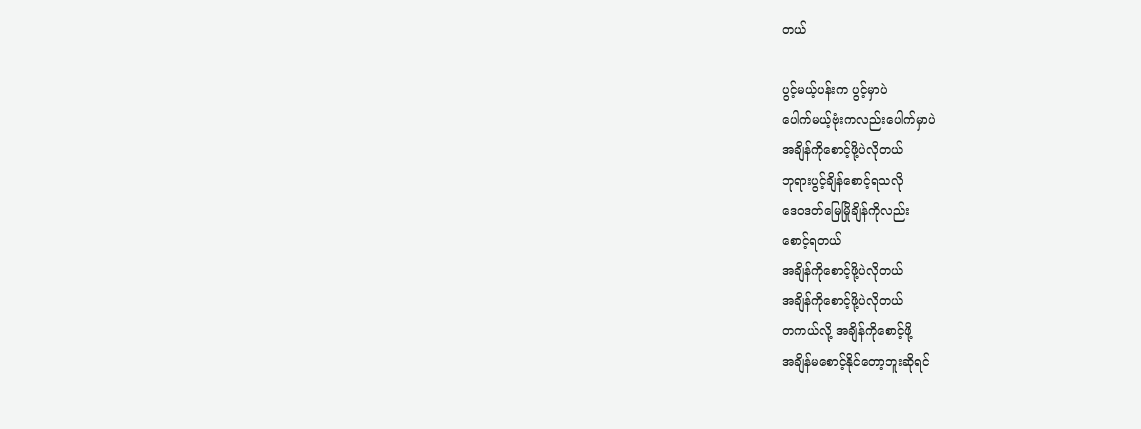တယ်

ပွင့်မယ့်ပန်းက ပွင့်မှာပဲ
ပေါက်မယ့်ဗုံးကလည်းပေါက်မှာပဲ
အချိန်ကိုစောင့်ဖို့ပဲလိုတယ်
ဘုရားပွင့်ချိန်စောင့်ရသလို
ဒေဝဒတ်မြေမြိုချိန်ကိုလည်း
စောင့်ရတယ်
အချိန်ကိုစောင့်ဖို့ပဲလိုတယ်
အချိန်ကိုစောင့်ဖို့ပဲလိုတယ်
တကယ်လို့ အချိန်ကိုစောင့်ဖို့
အချိန်မစောင့်နိုင်တော့ဘူးဆိုရင်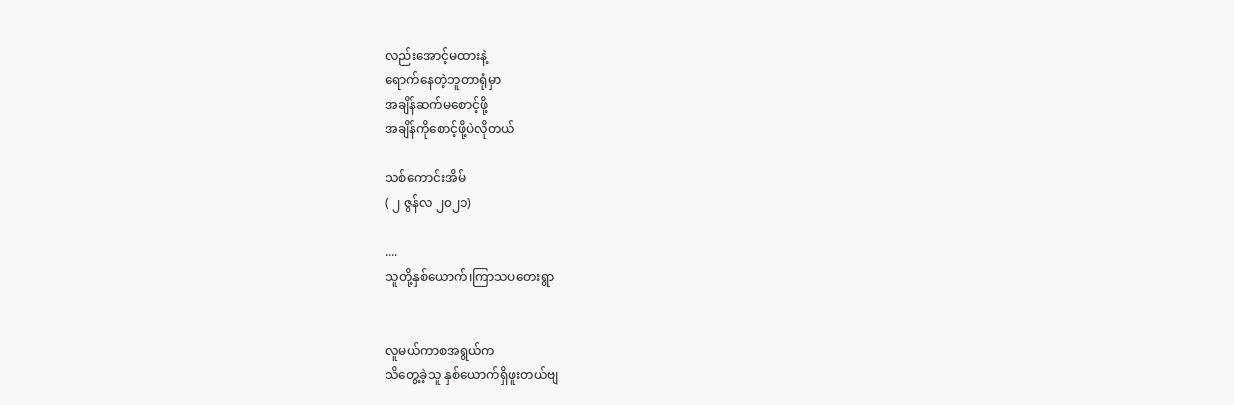လည်းအောင့်မထားနဲ့
ရောက်နေတဲ့ဘူတာရုံမှာ
အချိန်ဆက်မစောင့်ဖို့
အချိန်ကိုစောင့်ဖို့ပဲလိုတယ်

သစ်ကောင်းအိမ်
( ၂ ဇွန်လ ၂၀၂၁)

....
သူတို့နှစ်ယောက်၊ကြာသပတေးရွာ


လူမယ်ကာစအရွယ်က
သိတွေ့ခဲ့သူ နှစ်ယောက်ရှိဖူးတယ်ဗျ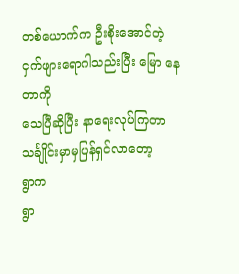တစ်ယောက်က ဦးစိုးအောင်တဲ့
ငှက်ဖျားရောဂါသည်းပြီး မြော နေတာကို
သေပြီဆိုပြီး နာရေးလုပ်ကြတာ
သင်္ချိုင်းမှာမှပြန်ရှင်လာတော့
ရွာက
ရွာ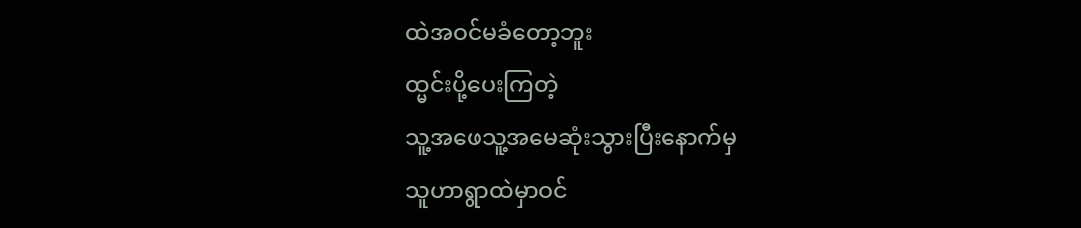ထဲအဝင်မခံတော့ဘူး
ထ္မင်းပို့ပေးကြတဲ့
သူ့အဖေသူ့အမေဆုံးသွားပြီးနောက်မှ
သူဟာရွာထဲမှာဝင်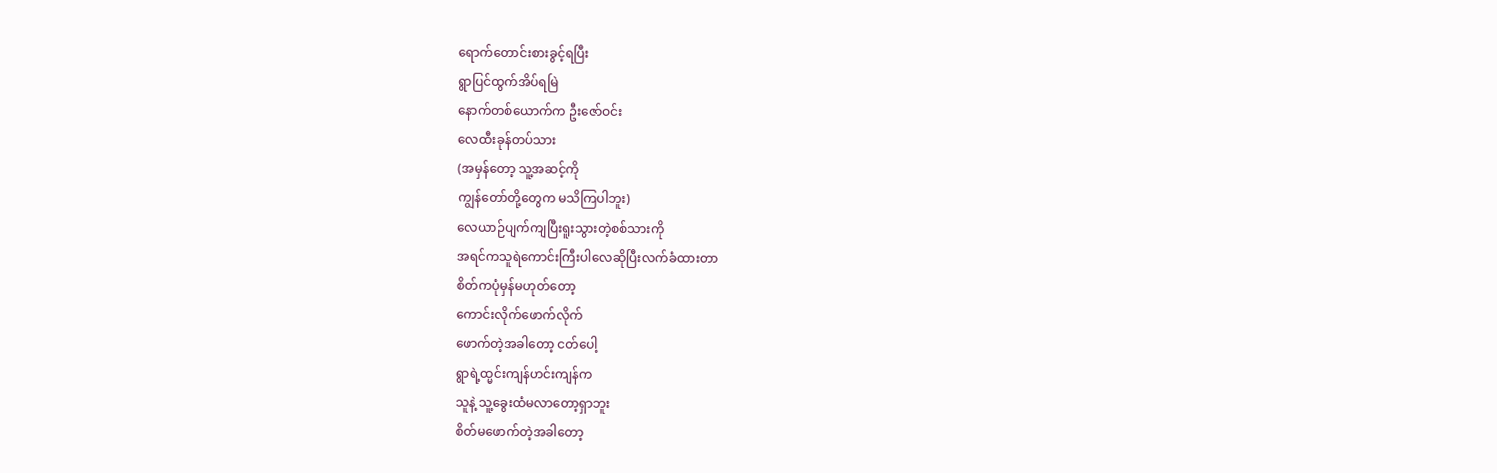ရောက်တောင်းစားခွင့်ရပြီး
ရွာပြင်ထွက်အိပ်ရမြဲ
နောက်တစ်ယောက်က ဦးဇော်ဝင်း
လေထီးခုန်တပ်သား
(အမှန်တော့ သူ့အဆင့်ကို
ကျွန်တော်တို့တွေက မသိကြပါဘူး)
လေယာဉ်ပျက်ကျပြီးရူးသွားတဲ့စစ်သားကို
အရင်ကသူရဲကောင်းကြီးပါလေဆိုပြီးလက်ခံထားတာ
စိတ်ကပုံမှန်မဟုတ်တော့
ကောင်းလိုက်ဖောက်လိုက်
ဖောက်တဲ့အခါတော့ ငတ်ပေါ့
ရွာရဲ့ထ္မင်းကျန်ဟင်းကျန်က
သူနဲ့ သူ့ခွေးထံမလာတော့ရှာဘူး
စိတ်မဖောက်တဲ့အခါတော့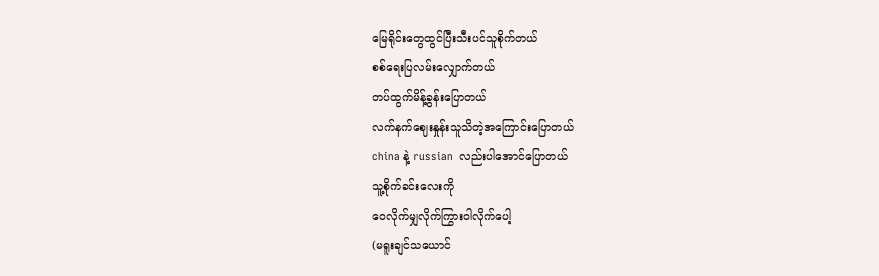မြေရိုင်းတွေထွင်ပြီးသီးပင်သူစိုက်တယ်
စစ်ရေးပြလမ်းလျှောက်တယ်
တပ်ထွက်မိန့်ခွန်းပြောတယ်
လက်နက်ဈေးနှုန်းသူသိတဲ့အကြောင်းပြောတယ်
china နဲ့ russian  လည်းပါအောင်ပြောတယ်
သူ့စိုက်ခင်းလေးကို
ဝေလိုက်မျှလိုက်ကြွားဝါလိုက်ပေါ့
(မရူးချင်သယောင်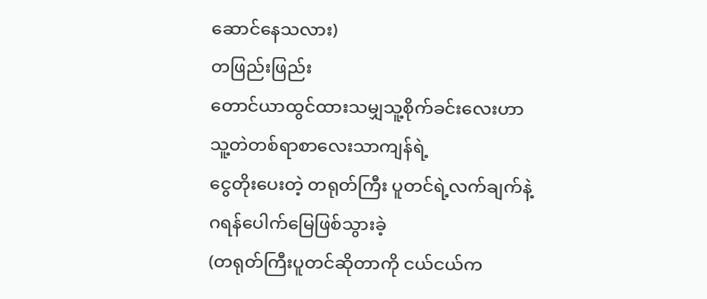ဆောင်နေသလား)
တဖြည်းဖြည်း
တောင်ယာထွင်ထားသမျှသူ့စိုက်ခင်းလေးဟာ
သူ့တဲတစ်ရာစာလေးသာကျန်ရဲ့
ငွေတိုးပေးတဲ့ တရုတ်ကြီး ပူတင်ရဲ့လက်ချက်နဲ့
ဂရန်ပေါက်မြေဖြစ်သွားခဲ့
(တရုတ်ကြီးပူတင်ဆိုတာကို ငယ်ငယ်က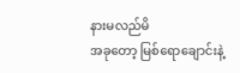နားမလည်မိ
အခုတော့ မြစ်ရောချောင်းနဲ့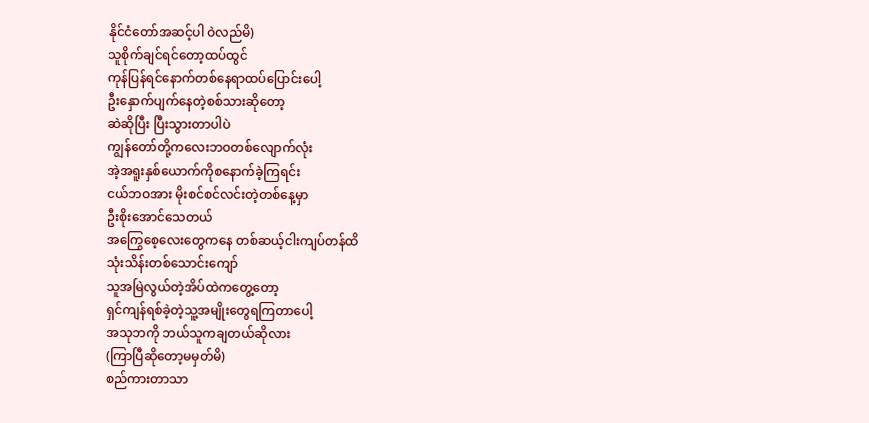နိုင်ငံတော်အဆင့်ပါ ဝဲလည်မိ)
သူစိုက်ချင်ရင်တော့ထပ်ထွင်
ကုန်ပြန်ရင်နောက်တစ်နေရာထပ်ပြောင်းပေါ့
ဦးနှောက်ပျက်နေတဲ့စစ်သားဆိုတော့
ဆဲဆိုပြီး ပြီးသွားတာပါပဲ
ကျွန်တော်တို့ကလေးဘဝတစ်လျောက်လုံး
အဲ့အရူးနှစ်ယောက်ကိုစနောက်ခဲ့ကြရင်း
ငယ်ဘဝအား မိုးစင်စင်လင်းတဲ့တစ်နေ့မှာ
ဦးစိုးအောင်သေတယ်
အကြွေစေ့လေးတွေကနေ တစ်ဆယ့်ငါးကျပ်တန်ထိ
သုံးသိန်းတစ်သောင်းကျော်
သူအမြဲလွယ်တဲ့အိပ်ထဲကတွေ့တော့
ရှင်ကျန်ရစ်ခဲ့တဲ့သူ့အမျိုးတွေရကြတာပေါ့
အသုဘကို ဘယ်သူကချတယ်ဆိုလား
(ကြာပြီဆိုတော့မမှတ်မိ)
စည်ကားတာသာ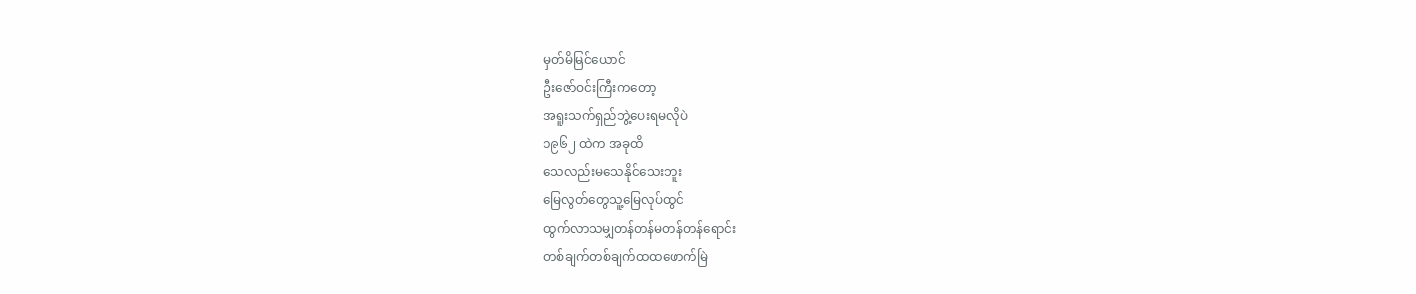မှတ်မိမြင်ယောင်
ဦးဇော်ဝင်းကြီးကတော့
အရူးသက်ရှည်ဘွဲ့ပေးရမလိုပဲ
၁၉၆၂ ထဲက အခုထိ
သေလည်းမသေနိုင်သေးဘူး
မြေလွတ်တွေသူ့မြေလုပ်ထွင်
ထွက်လာသမျှတန်တန်မတန်တန်ရောင်း
တစ်ချက်တစ်ချက်ထထဖောက်မြဲ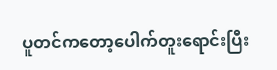ပူတင်ကတော့ပေါက်တူးရောင်းပြီး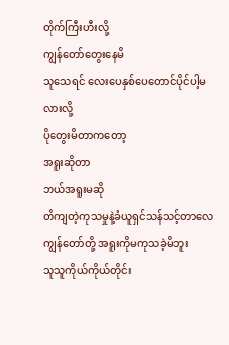တိုက်ကြီးဟီးလို့
ကျွန်တော်တွေးနေမိ
သူသေရင် လေးပေနှစ်ပေတောင်ပိုင်ပါ့မလားလို့
ပိုတွေးမိတာကတော့
အရူးဆိုတာ
ဘယ်အရူးမဆို
တိကျတဲ့ကုသမှုနဲ့ခံယူရှင်သန်သင့်တာလေ
ကျွန်တော်တို့ အရူးကိုမကုသခဲ့မိဘူး
သူသူကိုယ်ကိုယ်တိုင်း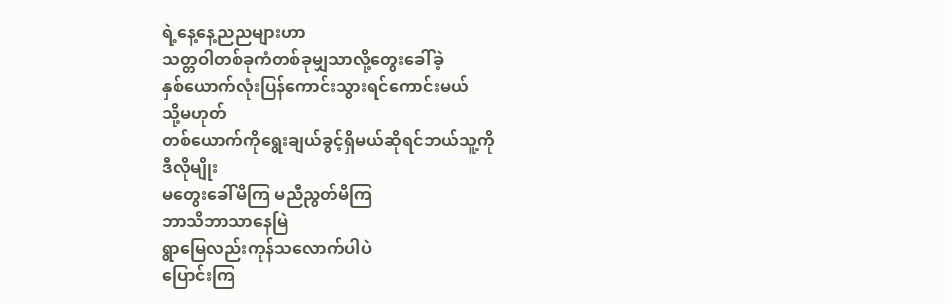ရဲ့နေ့နေ့ညညများဟာ
သတ္တဝါတစ်ခုကံတစ်ခုမျှသာလို့တွေးခေါ်ခဲ့
နှစ်ယောက်လုံးပြန်ကောင်းသွားရင်ကောင်းမယ်
သို့မဟုတ်
တစ်ယောက်ကိုရွေးချယ်ခွင့်ရှိမယ်ဆိုရင်ဘယ်သူ့ကို
ဒီလိုမျိုး
မတွေးခေါ်မိကြ မညီညွတ်မိကြ
ဘာသိဘာသာနေမြဲ
ရွာမြေလည်းကုန်သလောက်ပါပဲ
ပြောင်းကြ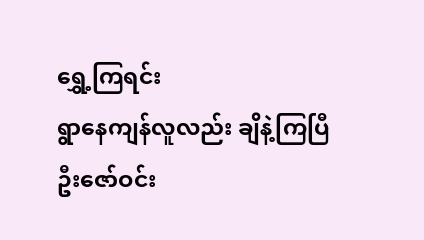ရွှေ့ကြရင်း
ရွာနေကျန်လူလည်း ချိနဲ့ကြပြီ
ဦးဇော်ဝင်း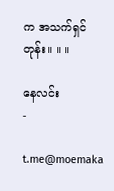က အသက်ရှင်တုန်း။ ။ ။

နေလင်း
-

t.me@moemaka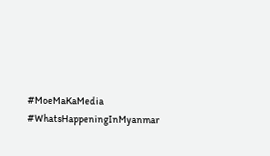#MoeMaKaMedia
#WhatsHappeningInMyanmar